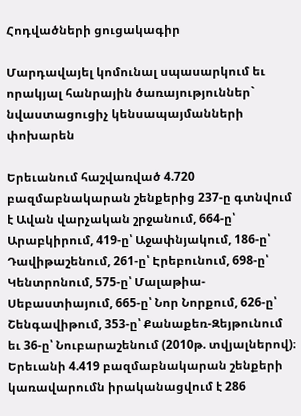Հոդվածների ցուցակագիր

Մարդավայել կոմունալ սպասարկում եւ որակյալ հանրային ծառայություններ` նվաստացուցիչ կենսապայմանների փոխարեն

Երեւանում հաշվառված 4.720 բազմաբնակարան շենքերից 237-ը գտնվում է Ավան վարչական շրջանում, 664-ը՝ Արաբկիրում, 419-ը՝ Աջափնյակում, 186-ը՝ Դավիթաշենում, 261-ը՝ Էրեբունում, 698-ը՝ Կենտրոնում, 575-ը՝ Մալաթիա-Սեբաստիայում, 665-ը՝ Նոր Նորքում, 626-ը՝ Շենգավիթում, 353-ը՝ Քանաքեռ-Զեյթունում եւ 36-ը՝ Նուբարաշենում (2010թ. տվյալներով)։ Երեւանի 4.419 բազմաբնակարան շենքերի կառավարումն իրականացվում է 286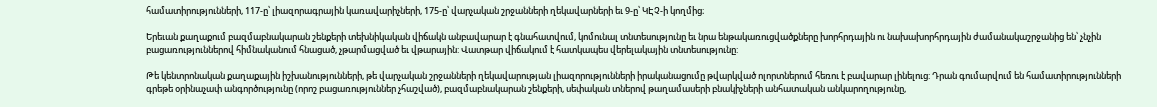համատիրությունների, 117-ը՝ լիազորագրային կառավարիչների, 175-ը՝ վարչական շրջանների ղեկավարների եւ 9-ը՝ ԿԷՉ-ի կողմից։

Երեւան քաղաքում բազմաբնակարան շենքերի տեխնիկական վիճակն անբավարար է գնահատվում, կոմունալ տնտեսությունը եւ նրա ենթակառուցվածքները խորհրդային ու նախախորհրդային ժամանակաշրջանից են՝ չնչին բացառություններով հիմնականում հնացած, չթարմացված եւ վթարային: Վատթար վիճակում է հատկապես վերելակային տնտեսությունը:

Թե կենտրոնական քաղաքային իշխանությունների, թե վարչական շրջանների ղեկավարության լիազորությունների իրականացումը թվարկված ոլորտներում հեռու է բավարար լինելուց: Դրան գումարվում են համատիրությունների գրեթե օրինաչափ անգործությունը (որոշ բացառություններ չհաշված), բազմաբնակարան շենքերի, սեփական տներով թաղամասերի բնակիչների անհատական անկարողությունը,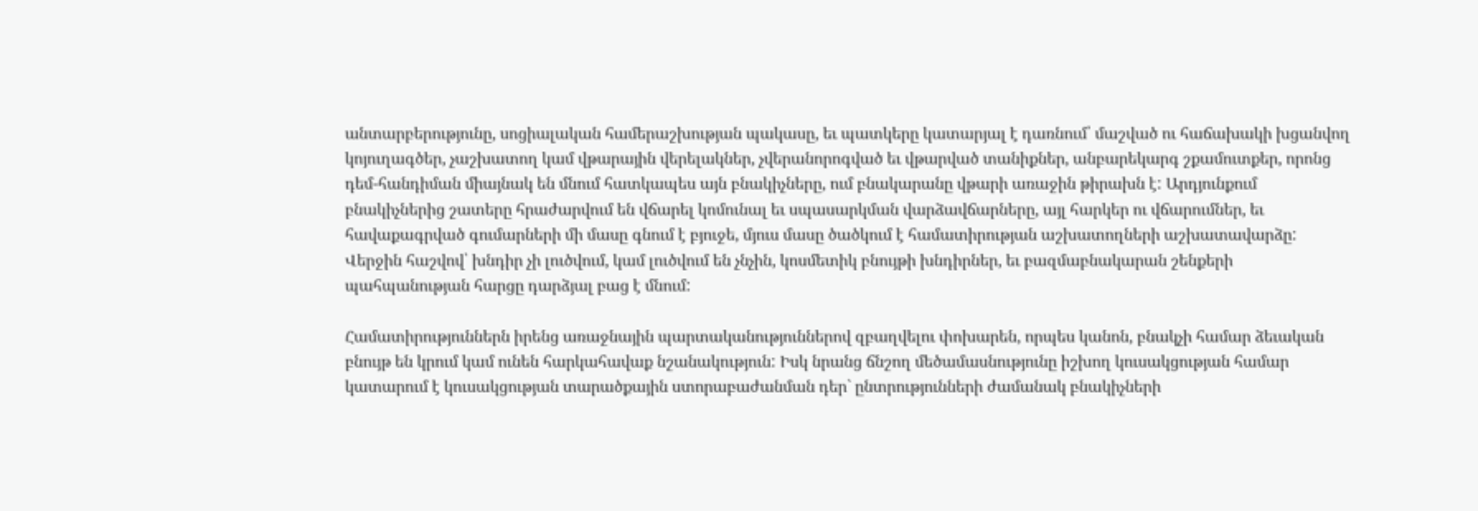անտարբերությունը, սոցիալական համերաշխության պակասը, եւ պատկերը կատարյալ է դառնում՝ մաշված ու հաճախակի խցանվող կոյուղագծեր, չաշխատող կամ վթարային վերելակներ, չվերանորոգված եւ վթարված տանիքներ, անբարեկարգ շքամուտքեր, որոնց դեմ-հանդիման միայնակ են մնում հատկապես այն բնակիչները, ում բնակարանը վթարի առաջին թիրախն է: Արդյունքում բնակիչներից շատերը հրաժարվում են վճարել կոմունալ եւ սպասարկման վարձավճարները, այլ հարկեր ու վճարումներ, եւ հավաքագրված գումարների մի մասը գնում է բյուջե, մյուս մասը ծածկում է համատիրության աշխատողների աշխատավարձը: Վերջին հաշվով՝ խնդիր չի լուծվում, կամ լուծվում են չնչին, կոսմետիկ բնույթի խնդիրներ, եւ բազմաբնակարան շենքերի պահպանության հարցը դարձյալ բաց է մնում:

Համատիրություններն իրենց առաջնային պարտականություններով զբաղվելու փոխարեն, որպես կանոն, բնակչի համար ձեւական բնույթ են կրում կամ ունեն հարկահավաք նշանակություն: Իսկ նրանց ճնշող մեծամասնությունը իշխող կուսակցության համար կատարում է կուսակցության տարածքային ստորաբաժանման դեր` ընտրությունների ժամանակ բնակիչների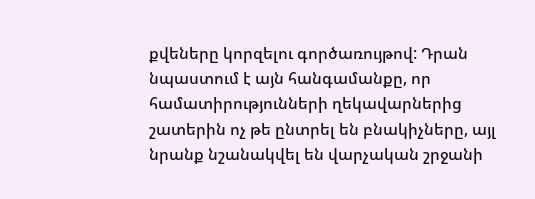քվեները կորզելու գործառույթով: Դրան նպաստում է այն հանգամանքը, որ համատիրությունների ղեկավարներից շատերին ոչ թե ընտրել են բնակիչները, այլ նրանք նշանակվել են վարչական շրջանի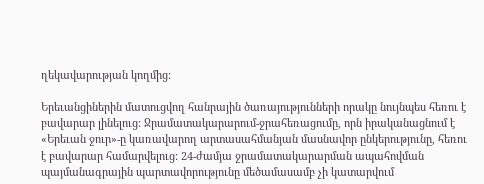ղեկավարության կողմից:

Երեւանցիներին մատուցվող հանրային ծառայությունների որակը նույնպես հեռու է բավարար լինելուց: Ջրամատակարարում-ջրահեռացումը, որն իրականացնում է «Երեւան ջուր»-ը կառավարող արտասահմանյան մասնավոր ընկերությունը, հեռու է բավարար համարվելուց: 24-ժամյա ջրամատակարարման ապահովման պայմանագրային պարտավորությունը մեծամասամբ չի կատարվում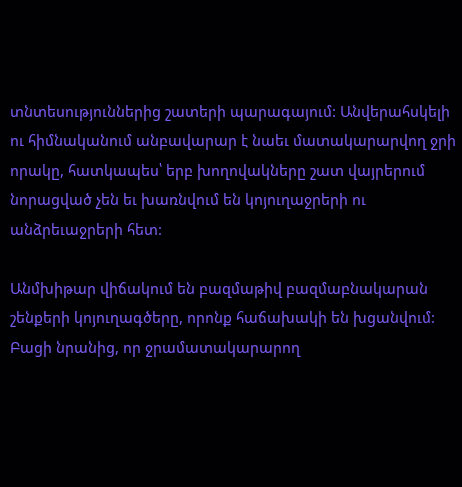տնտեսություններից շատերի պարագայում: Անվերահսկելի ու հիմնականում անբավարար է նաեւ մատակարարվող ջրի որակը, հատկապես՝ երբ խողովակները շատ վայրերում նորացված չեն եւ խառնվում են կոյուղաջրերի ու անձրեւաջրերի հետ:

Անմխիթար վիճակում են բազմաթիվ բազմաբնակարան շենքերի կոյուղագծերը, որոնք հաճախակի են խցանվում: Բացի նրանից, որ ջրամատակարարող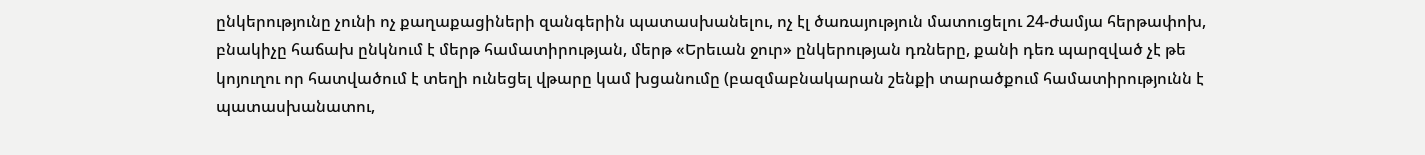ընկերությունը չունի ոչ քաղաքացիների զանգերին պատասխանելու, ոչ էլ ծառայություն մատուցելու 24-ժամյա հերթափոխ, բնակիչը հաճախ ընկնում է մերթ համատիրության, մերթ «Երեւան ջուր» ընկերության դռները, քանի դեռ պարզված չէ թե կոյուղու որ հատվածում է տեղի ունեցել վթարը կամ խցանումը (բազմաբնակարան շենքի տարածքում համատիրությունն է պատասխանատու,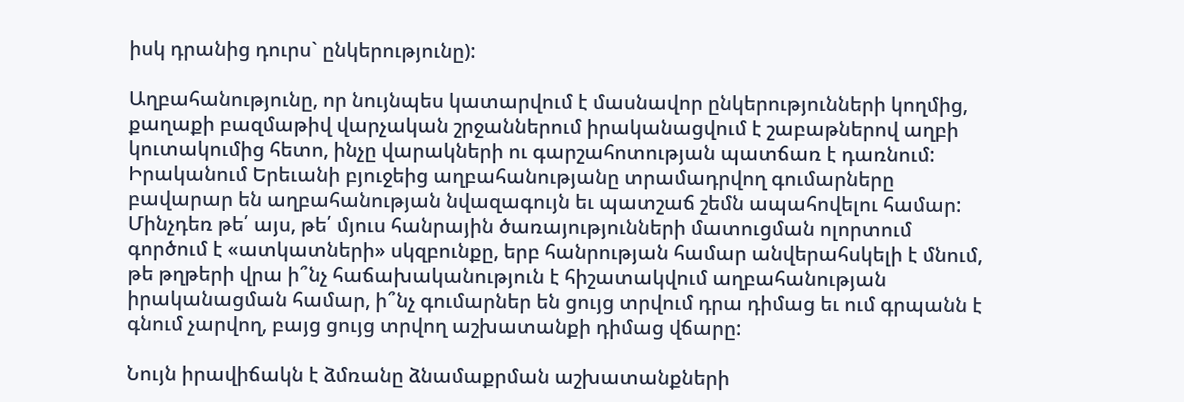իսկ դրանից դուրս` ընկերությունը):

Աղբահանությունը, որ նույնպես կատարվում է մասնավոր ընկերությունների կողմից, քաղաքի բազմաթիվ վարչական շրջաններում իրականացվում է շաբաթներով աղբի կուտակումից հետո, ինչը վարակների ու գարշահոտության պատճառ է դառնում: Իրականում Երեւանի բյուջեից աղբահանությանը տրամադրվող գումարները բավարար են աղբահանության նվազագույն եւ պատշաճ շեմն ապահովելու համար: Մինչդեռ թե՛ այս, թե՛ մյուս հանրային ծառայությունների մատուցման ոլորտում գործում է «ատկատների» սկզբունքը, երբ հանրության համար անվերահսկելի է մնում, թե թղթերի վրա ի՞նչ հաճախականություն է հիշատակվում աղբահանության իրականացման համար, ի՞նչ գումարներ են ցույց տրվում դրա դիմաց եւ ում գրպանն է գնում չարվող, բայց ցույց տրվող աշխատանքի դիմաց վճարը:

Նույն իրավիճակն է ձմռանը ձնամաքրման աշխատանքների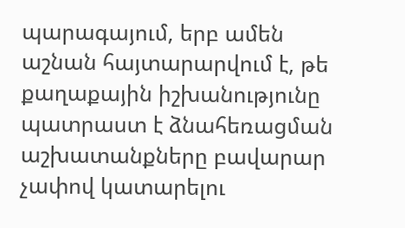պարագայում, երբ ամեն աշնան հայտարարվում է, թե քաղաքային իշխանությունը պատրաստ է ձնահեռացման աշխատանքները բավարար չափով կատարելու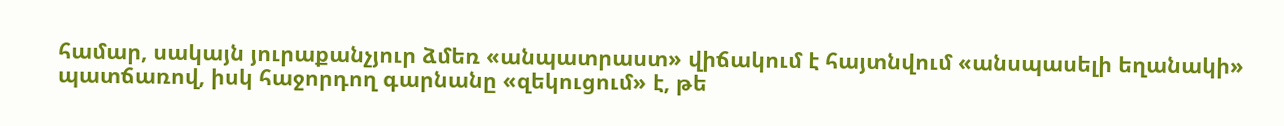համար, սակայն յուրաքանչյուր ձմեռ «անպատրաստ» վիճակում է հայտնվում «անսպասելի եղանակի» պատճառով, իսկ հաջորդող գարնանը «զեկուցում» է, թե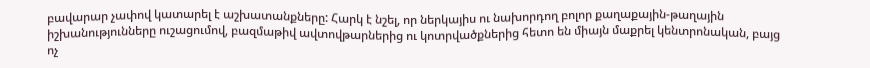բավարար չափով կատարել է աշխատանքները: Հարկ է նշել, որ ներկայիս ու նախորդող բոլոր քաղաքային-թաղային իշխանությունները ուշացումով, բազմաթիվ ավտովթարներից ու կոտրվածքներից հետո են միայն մաքրել կենտրոնական, բայց ոչ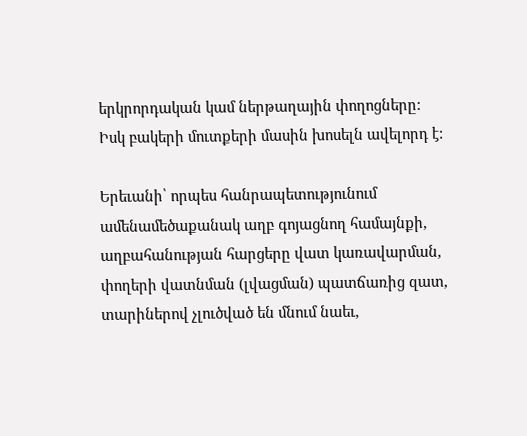երկրորդական կամ ներթաղային փողոցները: Իսկ բակերի մուտքերի մասին խոսելն ավելորդ է:

Երեւանի՝ որպես հանրապետությունում ամենամեծաքանակ աղբ գոյացնող համայնքի, աղբահանության հարցերը վատ կառավարման, փողերի վատնման (լվացման) պատճառից զատ, տարիներով չլուծված են մնում նաեւ,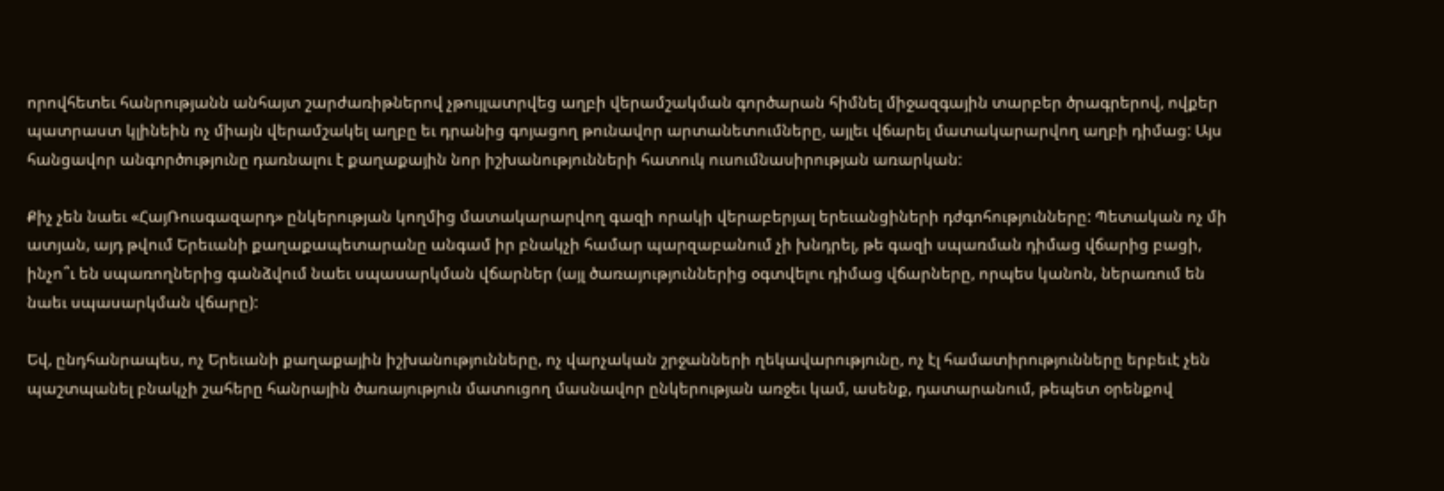որովհետեւ հանրությանն անհայտ շարժառիթներով չթույլատրվեց աղբի վերամշակման գործարան հիմնել միջազգային տարբեր ծրագրերով, ովքեր պատրաստ կլինեին ոչ միայն վերամշակել աղբը եւ դրանից գոյացող թունավոր արտանետումները, այլեւ վճարել մատակարարվող աղբի դիմաց: Այս հանցավոր անգործությունը դառնալու է քաղաքային նոր իշխանությունների հատուկ ուսումնասիրության առարկան:

Քիչ չեն նաեւ «ՀայՌուսգազարդ» ընկերության կողմից մատակարարվող գազի որակի վերաբերյալ երեւանցիների դժգոհությունները: Պետական ոչ մի ատյան, այդ թվում Երեւանի քաղաքապետարանը անգամ իր բնակչի համար պարզաբանում չի խնդրել, թե գազի սպառման դիմաց վճարից բացի, ինչո՞ւ են սպառողներից գանձվում նաեւ սպասարկման վճարներ (այլ ծառայություններից օգտվելու դիմաց վճարները, որպես կանոն, ներառում են նաեւ սպասարկման վճարը):

Եվ, ընդհանրապես, ոչ Երեւանի քաղաքային իշխանությունները, ոչ վարչական շրջանների ղեկավարությունը, ոչ էլ համատիրությունները երբեւէ չեն պաշտպանել բնակչի շահերը հանրային ծառայություն մատուցող մասնավոր ընկերության առջեւ կամ, ասենք, դատարանում, թեպետ օրենքով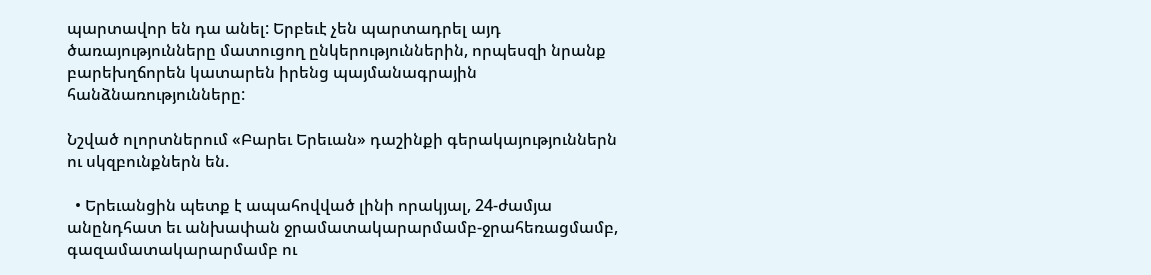պարտավոր են դա անել: Երբեւէ չեն պարտադրել այդ ծառայությունները մատուցող ընկերություններին, որպեսզի նրանք բարեխղճորեն կատարեն իրենց պայմանագրային հանձնառությունները:

Նշված ոլորտներում «Բարեւ Երեւան» դաշինքի գերակայություններն ու սկզբունքներն են.

  • Երեւանցին պետք է ապահովված լինի որակյալ, 24-ժամյա անընդհատ եւ անխափան ջրամատակարարմամբ-ջրահեռացմամբ, գազամատակարարմամբ ու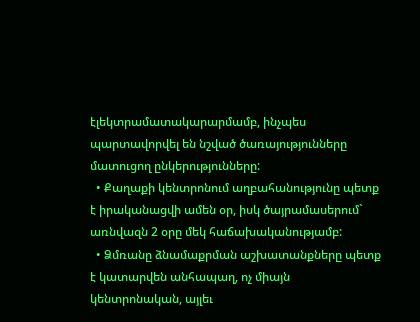էլեկտրամատակարարմամբ, ինչպես պարտավորվել են նշված ծառայությունները մատուցող ընկերությունները:
  • Քաղաքի կենտրոնում աղբահանությունը պետք է իրականացվի ամեն օր, իսկ ծայրամասերում` առնվազն 2 օրը մեկ հաճախականությամբ:
  • Ձմռանը ձնամաքրման աշխատանքները պետք է կատարվեն անհապաղ, ոչ միայն կենտրոնական, այլեւ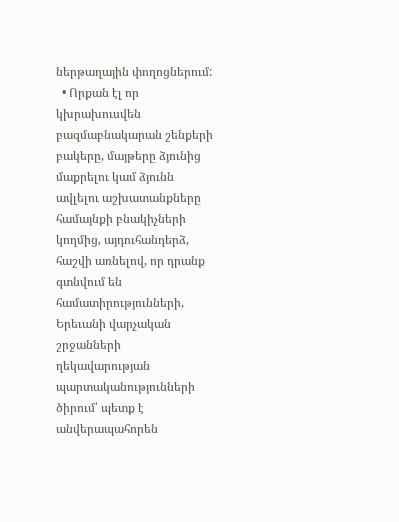ներթաղային փողոցներում:
  • Որքան էլ որ կխրախուսվեն բազմաբնակարան շենքերի բակերը, մայթերը ձյունից մաքրելու կամ ձյունն ավլելու աշխատանքները համայնքի բնակիչների կողմից, այդուհանդերձ, հաշվի առնելով, որ դրանք գտնվում են համատիրությունների, Երեւանի վարչական շրջանների ղեկավարության պարտականությունների ծիրում՝ պետք է անվերապահորեն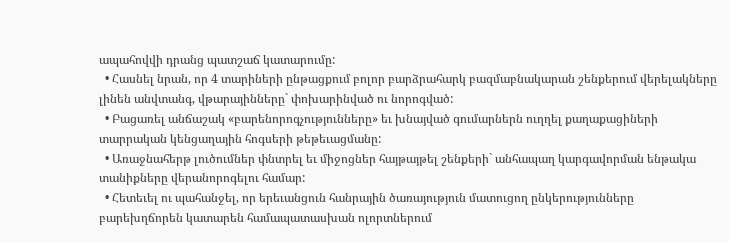ապահովվի դրանց պատշաճ կատարումը:
  • Հասնել նրան, որ 4 տարիների ընթացքում բոլոր բարձրահարկ բազմաբնակարան շենքերում վերելակները լինեն անվտանգ, վթարայինները` փոխարինված ու նորոգված:
  • Բացառել անճաշակ «բարենորոգչությունները» եւ խնայված գումարներն ուղղել քաղաքացիների տարրական կենցաղային հոգսերի թեթեւացմանը:
  • Առաջնահերթ լուծումներ փնտրել եւ միջոցներ հայթայթել շենքերի` անհապաղ կարգավորման ենթակա տանիքները վերանորոգելու համար:
  • Հետեւել ու պահանջել, որ երեւանցուն հանրային ծառայություն մատուցող ընկերությունները բարեխղճորեն կատարեն համապատասխան ոլորտներում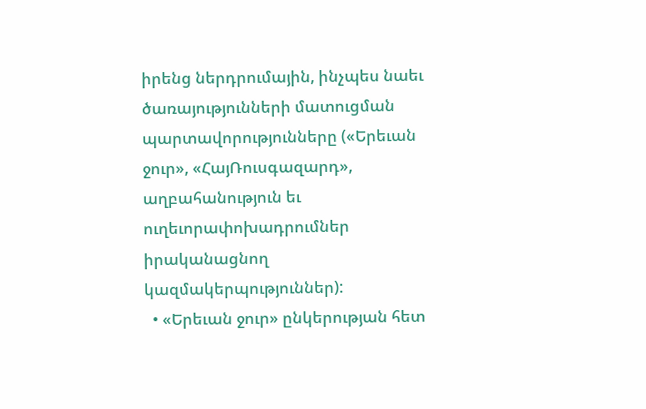իրենց ներդրումային, ինչպես նաեւ ծառայությունների մատուցման պարտավորությունները («Երեւան ջուր», «ՀայՌուսգազարդ», աղբահանություն եւ ուղեւորափոխադրումներ իրականացնող կազմակերպություններ):
  • «Երեւան ջուր» ընկերության հետ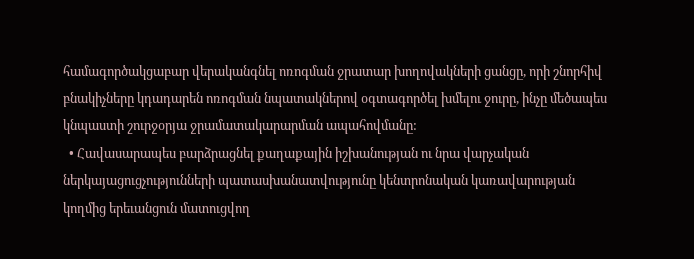համագործակցաբար վերականգնել ոռոգման ջրատար խողովակների ցանցը, որի շնորհիվ բնակիչները կդադարեն ոռոգման նպատակներով օգտագործել խմելու ջուրը, ինչը մեծապես կնպաստի շուրջօրյա ջրամատակարարման ապահովմանը:
  • Հավասարապես բարձրացնել քաղաքային իշխանության ու նրա վարչական ներկայացուցչությունների պատասխանատվությունը կենտրոնական կառավարության կողմից երեւանցուն մատուցվող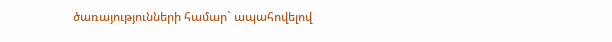ծառայությունների համար` ապահովելով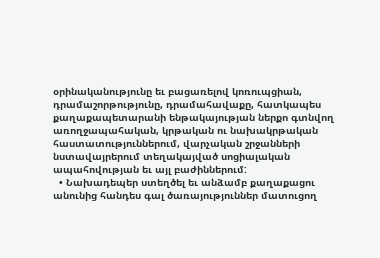օրինականությունը եւ բացառելով կոռուպցիան, դրամաշորթությունը, դրամահավաքը, հատկապես քաղաքապետարանի ենթակայության ներքո գտնվող առողջապահական, կրթական ու նախակրթական հաստատություններում, վարչական շրջանների նստավայրերում տեղակայված սոցիալական ապահովության եւ այլ բաժիններում:
  • Նախադեպեր ստեղծել եւ անձամբ քաղաքացու անունից հանդես գալ ծառայություններ մատուցող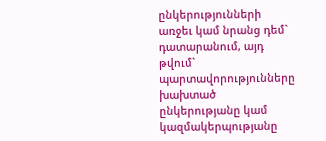ընկերությունների առջեւ կամ նրանց դեմ` դատարանում, այդ թվում` պարտավորությունները խախտած ընկերությանը կամ կազմակերպությանը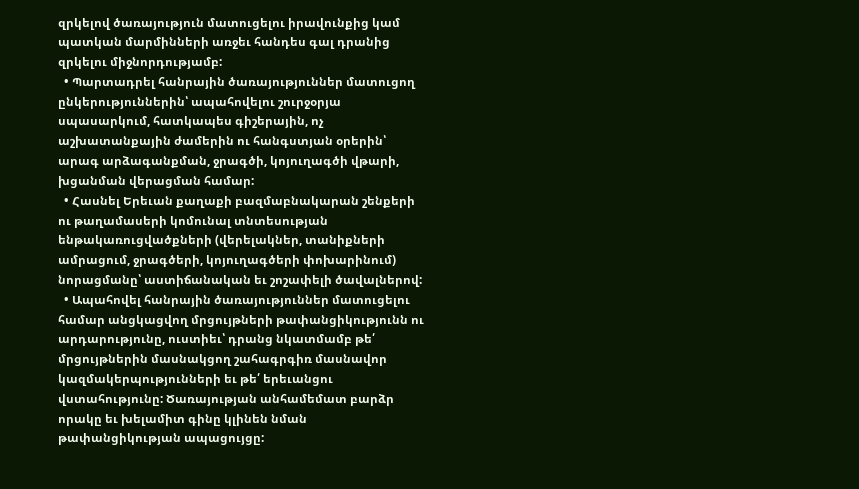զրկելով ծառայություն մատուցելու իրավունքից կամ պատկան մարմինների առջեւ հանդես գալ դրանից զրկելու միջնորդությամբ:
  • Պարտադրել հանրային ծառայություններ մատուցող ընկերություններին՝ ապահովելու շուրջօրյա սպասարկում, հատկապես գիշերային, ոչ աշխատանքային ժամերին ու հանգստյան օրերին՝ արագ արձագանքման, ջրագծի, կոյուղագծի վթարի, խցանման վերացման համար:
  • Հասնել Երեւան քաղաքի բազմաբնակարան շենքերի ու թաղամասերի կոմունալ տնտեսության ենթակառուցվածքների (վերելակներ, տանիքների ամրացում, ջրագծերի, կոյուղագծերի փոխարինում) նորացմանը՝ աստիճանական եւ շոշափելի ծավալներով:
  • Ապահովել հանրային ծառայություններ մատուցելու համար անցկացվող մրցույթների թափանցիկությունն ու արդարությունը, ուստիեւ՝ դրանց նկատմամբ թե՛ մրցույթներին մասնակցող շահագրգիռ մասնավոր կազմակերպությունների եւ թե՛ երեւանցու վստահությունը: Ծառայության անհամեմատ բարձր որակը եւ խելամիտ գինը կլինեն նման թափանցիկության ապացույցը: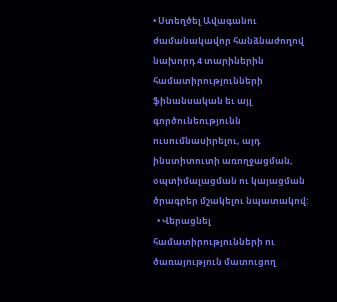• Ստեղծել Ավագանու ժամանակավոր հանձնաժողով նախորդ 4 տարիներին համատիրությունների ֆինանսական եւ այլ գործունեությունն ուսումնասիրելու, այդ ինստիտուտի առողջացման, օպտիմալացման ու կայացման ծրագրեր մշակելու նպատակով:
  • Վերացնել համատիրությունների ու ծառայություն մատուցող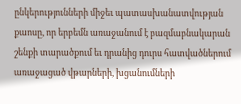ընկերությունների միջեւ պատասխանատվության քաոսը, որ երբեմն առաջանում է բազմաբնակարան շենքի տարածքում եւ դրանից դուրս հատվածներում առաջացած վթարների, խցանումների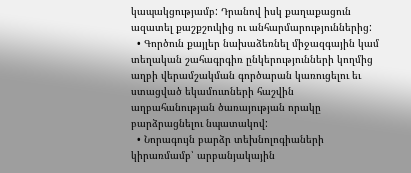կապակցությամբ: Դրանով իսկ քաղաքացուն ազատել քաշքշուկից ու անհարմարություններից:
  • Գործուն քայլեր նախաձեռնել միջազգային կամ տեղական շահագրգիռ ընկերությունների կողմից աղբի վերամշակման գործարան կառուցելու եւ ստացված եկամուտների հաշվին աղբահանության ծառայության որակը բարձրացնելու նպատակով:
  • Նորագույն բարձր տեխնոլոգիաների կիրառմամբ՝ արբանյակային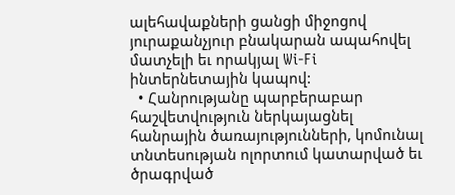ալեհավաքների ցանցի միջոցով յուրաքանչյուր բնակարան ապահովել մատչելի եւ որակյալ Wi-Fi ինտերնետային կապով:
  • Հանրությանը պարբերաբար հաշվետվություն ներկայացնել հանրային ծառայությունների, կոմունալ տնտեսության ոլորտում կատարված եւ ծրագրված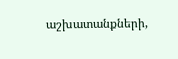աշխատանքների,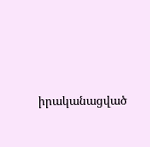իրականացված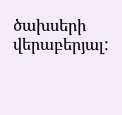ծախսերի վերաբերյալ: